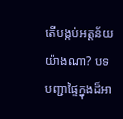តើបង្កប់អត្តន័យយ៉ាងណា? បទបញ្ជាផ្ទៃក្នុងដ៏អា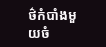ថ៌កំបាំងមួយចំ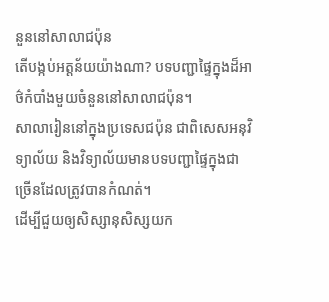នួននៅសាលាជប៉ុន
តើបង្កប់អត្តន័យយ៉ាងណា? បទបញ្ជាផ្ទៃក្នុងដ៏អាថ៌កំបាំងមួយចំនួននៅសាលាជប៉ុន។
សាលារៀននៅក្នុងប្រទេសជប៉ុន ជាពិសេសអនុវិទ្យាល័យ និងវិទ្យាល័យមានបទបញ្ជាផ្ទៃក្នុងជាច្រើនដែលត្រូវបានកំណត់។
ដើម្បីជួយឲ្យសិស្សានុសិស្សយក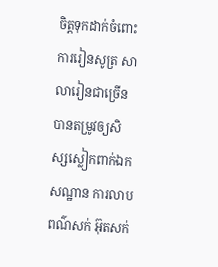ចិត្តទុកដាក់ចំពោះការរៀនសូត្រ សាលារៀនជាច្រើនបានតម្រូវឲ្យសិស្សស្លៀកពាក់ឯកសណ្ឋាន ការលាបពណ៌សក់ អ៊ុតសក់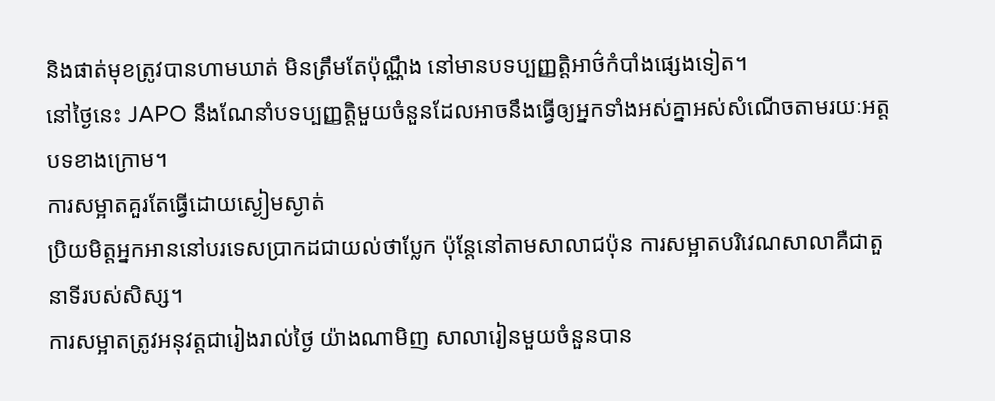និងផាត់មុខត្រូវបានហាមឃាត់ មិនត្រឹមតែប៉ុណ្ណឹង នៅមានបទប្បញ្ញត្តិអាថ៌កំបាំងផ្សេងទៀត។
នៅថ្ងៃនេះ JAPO នឹងណែនាំបទប្បញ្ញត្តិមួយចំនួនដែលអាចនឹងធ្វើឲ្យអ្នកទាំងអស់គ្នាអស់សំណើចតាមរយៈអត្តបទខាងក្រោម។
ការសម្អាតគួរតែធ្វើដោយស្ងៀមស្ងាត់
ប្រិយមិត្តអ្នកអាននៅបរទេសប្រាកដជាយល់ថាប្លែក ប៉ុន្តែនៅតាមសាលាជប៉ុន ការសម្អាតបរិវេណសាលាគឺជាតួនាទីរបស់សិស្ស។
ការសម្អាតត្រូវអនុវត្តជារៀងរាល់ថ្ងៃ យ៉ាងណាមិញ សាលារៀនមួយចំនួនបាន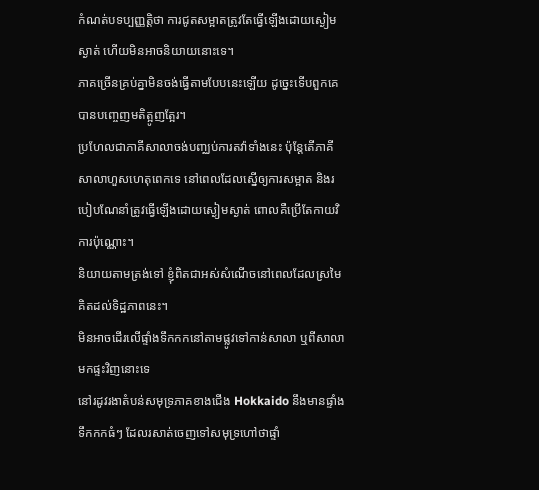កំណត់បទប្បញ្ញត្តិថា ការជូតសម្អាតត្រូវតែធ្វើឡើងដោយស្ងៀមស្ងាត់ ហើយមិនអាចនិយាយនោះទេ។
ភាគច្រើនគ្រប់គ្នាមិនចង់ធ្វើតាមបែបនេះឡើយ ដូច្នេះទើបពួកគេបានបញ្ចេញមតិត្អូញត្អែរ។
ប្រហែលជាភាគីសាលាចង់បញ្ឈប់ការតវ៉ាទាំងនេះ ប៉ុន្តែតើភាគីសាលាហួសហេតុពេកទេ នៅពេលដែលស្នើឲ្យការសម្អាត និងរបៀបណែនាំត្រូវធ្វើឡើងដោយស្ងៀមស្ងាត់ ពោលគឺប្រើតែកាយវិការប៉ុណ្ណោះ។
និយាយតាមត្រង់ទៅ ខ្ញុំពិតជាអស់សំណើចនៅពេលដែលស្រមៃគិតដល់ទិដ្ឋភាពនេះ។
មិនអាចដើរលើផ្ទាំងទឹកកកនៅតាមផ្លូវទៅកាន់សាលា ឬពីសាលាមកផ្ទះវិញនោះទេ
នៅរដូវរងាតំបន់សមុទ្រភាគខាងជើង Hokkaido នឹងមានផ្ទាំងទឹកកកធំៗ ដែលរសាត់ចេញទៅសមុទ្រហៅថាផ្ទាំ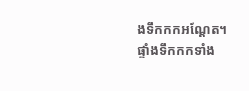ងទឹកកកអណ្តែត។
ផ្ទាំងទឹកកកទាំង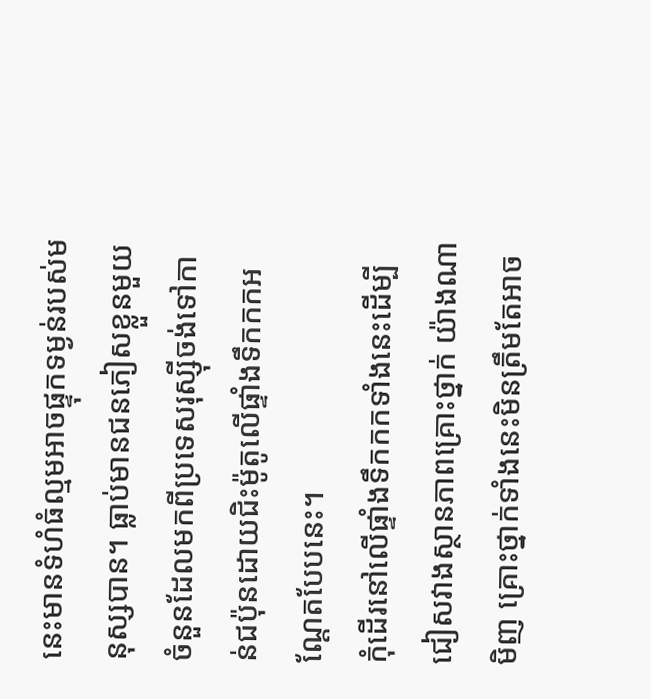នេះមានទំហំធំល្មមអាចផ្ទុកទម្ងន់របស់មនុស្សបាន។ ធ្លាប់មានជនភៀសខ្លួនមួយចំនួនដែលមកពីប្រទេសរុស្ស៊ីចង់ទៅកាន់ជប៉ុនដោយជិះម៉ូតូលើផ្ទាំងទឹកកកអណ្តែតបែបនេះ។
កុំដើរនៅលើផ្ទាំងទឹកកកទាំងនេះដើម្បីជៀសវាងស្ថានភាពគ្រោះថ្នាក់ យ៉ាងណាមិញ គ្រោះថ្នាក់ទាំងនេះមិនត្រឹមតែអាច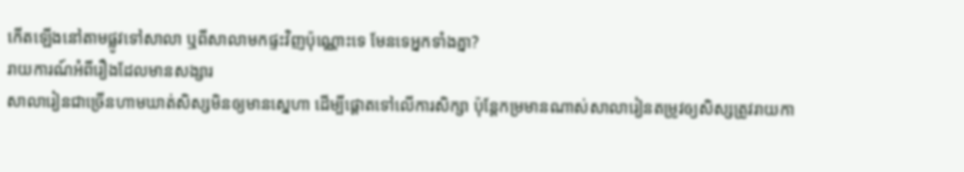កើតឡើងនៅតាមផ្លូវទៅសាលា ឬពីសាលាមកផ្ទះវិញប៉ុណ្ណោះទេ មែនទេអ្នកទាំងគ្នា?
រាយការណ៍អំពីរឿងដែលមានសង្សារ
សាលារៀនជាច្រើនហាមឃាត់សិស្សមិនឲ្យមានស្នេហា ដើម្បីផ្តោតទៅលើការសិក្សា ប៉ុន្តែកម្រមានណាស់សាលារៀនតម្រូវឲ្យសិស្សត្រូវរាយកា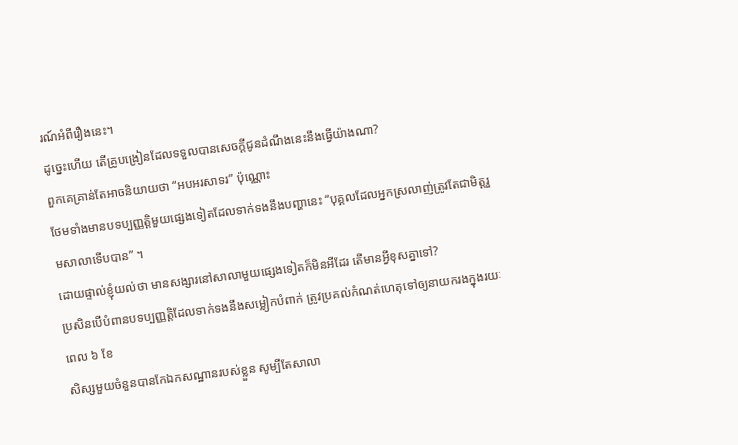រណ៍អំពីរឿងនេះ។
ដូច្នេះហើយ តើគ្រូបង្រៀនដែលទទួលបានសេចក្តីជូនដំណឹងនេះនឹងធ្វើយ៉ាងណា?
ពួកគេគ្រាន់តែអាចនិយាយថា “អបអរសាទរ” ប៉ុណ្ណោះ
ថែមទាំងមានបទប្បញ្ញត្តិមួយផ្សេងទៀតដែលទាក់ទងនឹងបញ្ហានេះ “បុគ្គលដែលអ្នកស្រលាញ់ត្រូវតែជាមិត្តរួមសាលាទើបបាន” ។
ដោយផ្ទាល់ខ្ញុំយល់ថា មានសង្សារនៅសាលាមួយផ្សេងទៀតក៏មិនអីដែរ តើមានអ្វីខុសគ្នាទៅ?
ប្រសិនបើបំពានបទប្បញ្ញត្តិដែលទាក់ទងនឹងសម្លៀកបំពាក់ ត្រូវប្រគល់កំណត់ហេតុទៅឲ្យនាយករងក្នុងរយៈពេល ៦ ខែ
សិស្សមួយចំនួនបានកែឯកសណ្ឋានរបស់ខ្លួន សូម្បីតែសាលា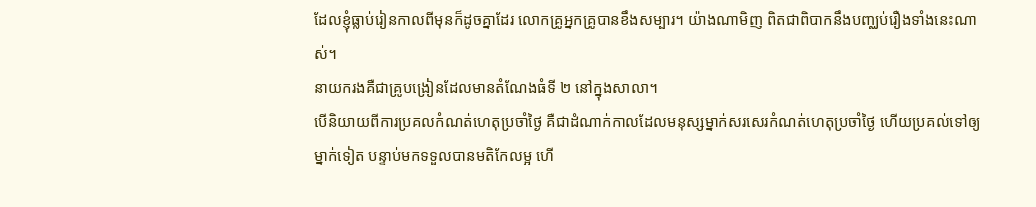ដែលខ្ញុំធ្លាប់រៀនកាលពីមុនក៏ដូចគ្នាដែរ លោកគ្រូអ្នកគ្រូបានខឹងសម្បារ។ យ៉ាងណាមិញ ពិតជាពិបាកនឹងបញ្ឈប់រឿងទាំងនេះណាស់។
នាយករងគឺជាគ្រូបង្រៀនដែលមានតំណែងធំទី ២ នៅក្នុងសាលា។
បើនិយាយពីការប្រគលកំណត់ហេតុប្រចាំថ្ងៃ គឺជាដំណាក់កាលដែលមនុស្សម្នាក់សរសេរកំណត់ហេតុប្រចាំថ្ងៃ ហើយប្រគល់ទៅឲ្យម្នាក់ទៀត បន្ទាប់មកទទួលបានមតិកែលម្អ ហើ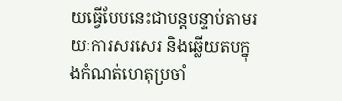យធ្វើបែបនេះជាបន្តបន្ទាប់តាមរយៈការសរសេរ និងឆ្លើយតបក្នុងកំណត់ហេតុប្រចាំ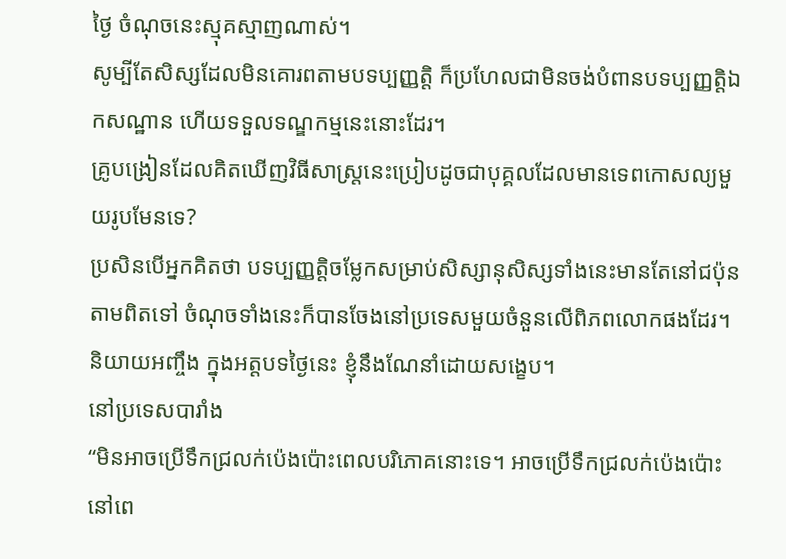ថ្ងៃ ចំណុចនេះស្មុគស្មាញណាស់។
សូម្បីតែសិស្សដែលមិនគោរពតាមបទប្បញ្ញត្តិ ក៏ប្រហែលជាមិនចង់បំពានបទប្បញ្ញត្តិឯកសណ្ឋាន ហើយទទួលទណ្ឌកម្មនេះនោះដែរ។
គ្រូបង្រៀនដែលគិតឃើញវិធីសាស្រ្តនេះប្រៀបដូចជាបុគ្គលដែលមានទេពកោសល្យមួយរូបមែនទេ?
ប្រសិនបើអ្នកគិតថា បទប្បញ្ញត្តិចម្លែកសម្រាប់សិស្សានុសិស្សទាំងនេះមានតែនៅជប៉ុន តាមពិតទៅ ចំណុចទាំងនេះក៏បានចែងនៅប្រទេសមួយចំនួនលើពិភពលោកផងដែរ។ និយាយអញ្ចឹង ក្នុងអត្តបទថ្ងៃនេះ ខ្ញុំនឹងណែនាំដោយសង្ខេប។
នៅប្រទេសបារាំង
“មិនអាចប្រើទឹកជ្រលក់ប៉េងប៉ោះពេលបរិភោគនោះទេ។ អាចប្រើទឹកជ្រលក់ប៉េងប៉ោះនៅពេ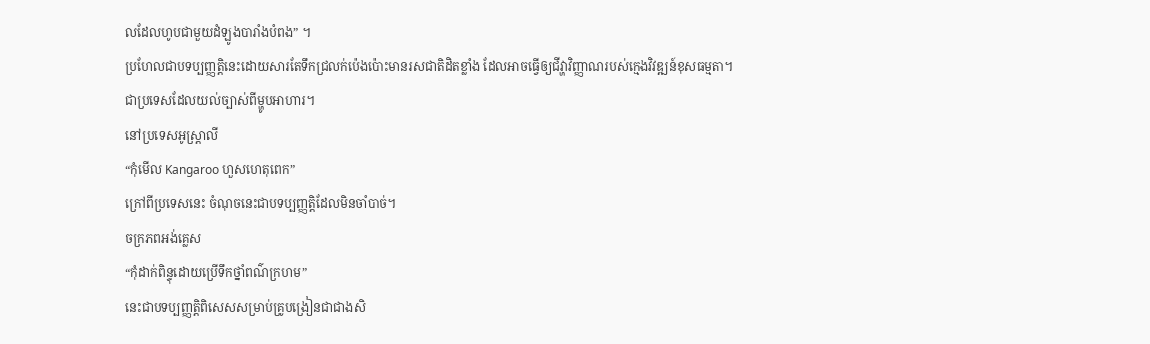លដែលហូបជាមួយដំឡូងបារាំងបំពង” ។
ប្រហែលជាបទប្បញ្ញត្តិនេះដោយសារតែទឹកជ្រលក់ប៉េងប៉ោះមានរសជាតិដិតខ្លាំង ដែលអាចធ្វើឲ្យជីវ្ហាវិញ្ញាណរបស់ក្មេងវិវឌ្ឍន៍ខុសធម្មតា។
ជាប្រទេសដែលយល់ច្បាស់ពីម្ហូបអាហារ។
នៅប្រទេសអូស្ត្រាលី
“កុំមើល Kangaroo ហួសហេតុពេក”
ក្រៅពីប្រទេសនេះ ចំណុចនេះជាបទប្បញ្ញត្តិដែលមិនចាំបាច់។
ចក្រភពអង់គ្លេស
“កុំដាក់ពិន្ទុដោយប្រើទឹកថ្នាំពណ៌ក្រហម”
នេះជាបទប្បញ្ញត្តិពិសេសសម្រាប់គ្រូបង្រៀនជាជាងសិ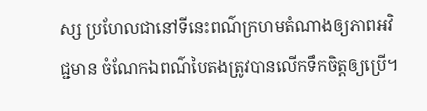ស្ស ប្រហែលជានៅទីនេះពណ៌ក្រហមតំណាងឲ្យភាពអវិជ្ជមាន ចំណែកឯពណ៌បៃតងត្រូវបានលើកទឹកចិត្តឲ្យប្រើ។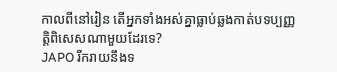កាលពីនៅរៀន តើអ្នកទាំងអស់គ្នាធ្លាប់ឆ្លងកាត់បទប្បញ្ញត្តិពិសេសណាមួយដែរទេ?
JAPO រីករាយនឹងទ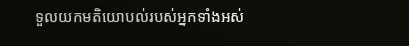ទួលយកមតិយោបល់របស់អ្នកទាំងអស់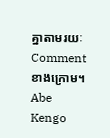គ្នាតាមរយៈ Comment ខាងក្រោម។
Abe Kengo